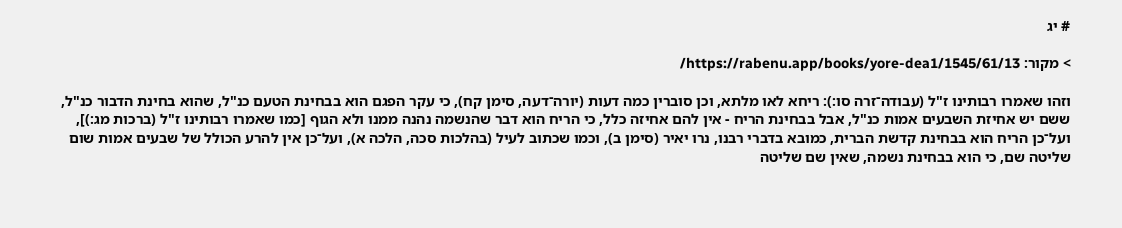# יג

> מקור: https://rabenu.app/books/yore-dea1/1545/61/13/

וזהו שאמרו רבותינו ז"ל (עבודה־זרה סו:): ריחא לאו מלתא, וכן סוברין כמה דעות (יורה־דעה, סימן קח), כי עקר הפגם הוא בבחינת הטעם כנ"ל, שהוא בחינת הדבור כנ"ל, ששם יש אחיזת השבעים אמות כנ"ל, אבל בבחינת הריח - אין להם אחיזה כלל, כי הריח הוא דבר שהנשמה נהנה ממנו ולא הגוף [כמו שאמרו רבותינו ז"ל (ברכות מג:)], ועל־כן הריח הוא בבחינת קדשת הברית, כמובא בדברי רבנו, נרו יאיר (סימן ב), וכמו שכתוב לעיל (בהלכות סכה, הלכה א), ועל־כן אין להרע הכולל של שבעים אמות שום שליטה שם, כי הוא בבחינת נשמה, שאין שם שליטה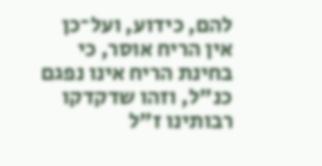להם, כידוע, ועל־כן אין הריח אוסר, כי בחינת הריח אינו נפגם כנ"ל, וזהו שדקדקו רבותינו ז"ל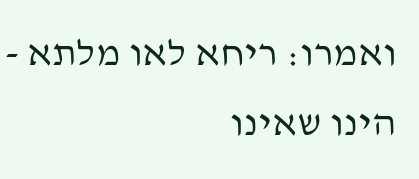ואמרו: ריחא לאו מלתא - הינו שאינו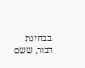בבחינת דבור, ששם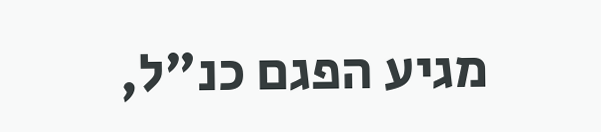מגיע הפגם כנ"ל,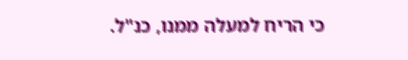כי הריח למעלה ממנו, כנ"ל.